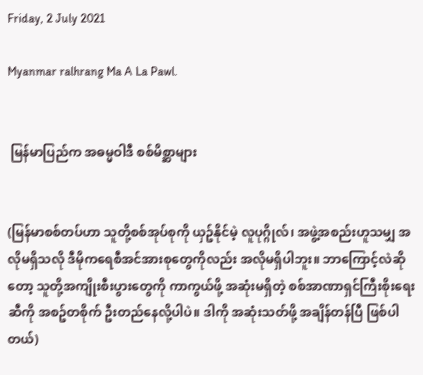Friday, 2 July 2021

Myanmar ralhrang Ma A La Pawl.


 မြန်မာပြည်က အဓမ္မဝါဒီ စစ်မိစ္ဆာများ


(မြန်မာစစ်တပ်ဟာ သူတို့စစ်အုပ်စုကို ယှဥ်နိုင်မဲ့ လူပုဂ္ဂိုလ်၊ အဖွဲ့အစည်းဟူသမျှ အလိုမရှိသလို ဒီမိုကရေစီအင်အားစုတွေကိုလည်း အလိုမရှိပါဘူး။ ဘာကြောင့်လဲဆိုတော့ သူတို့အကျိုးစီးပွားတွေကို ကာကွယ်ဖို့ အဆုံးမရှိတဲ့ စစ်အာဏာရှင်ကြီးစိုးရေးဆီကို အစဥ်တစိုက် ဦးတည်နေလို့ပါပဲ။ ဒါကို အဆုံးသတ်ဖို့ အချိန်တန်ပြီ ဖြစ်ပါတယ်)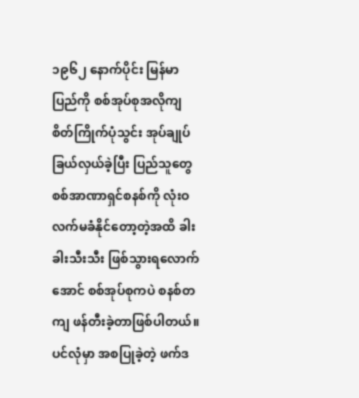၁၉၆၂ နောက်ပိုင်း မြန်မာပြည်ကို စစ်အုပ်စုအလိုကျ စိတ်ကြိုက်ပုံသွင်း အုပ်ချုပ်ခြယ်လှယ်ခဲ့ပြီး ပြည်သူတွေ စစ်အာဏာရှင်စနစ်ကို လုံးဝလက်မခံနိုင်တော့တဲ့အထိ ခါးခါးသီးသီး ဖြစ်သွားရလောက်အောင် စစ်အုပ်စုကပဲ စနစ်တကျ ဖန်တီးခဲ့တာဖြစ်ပါတယ်။ ပင်လုံမှာ အစပြုခဲ့တဲ့ ဖက်ဒ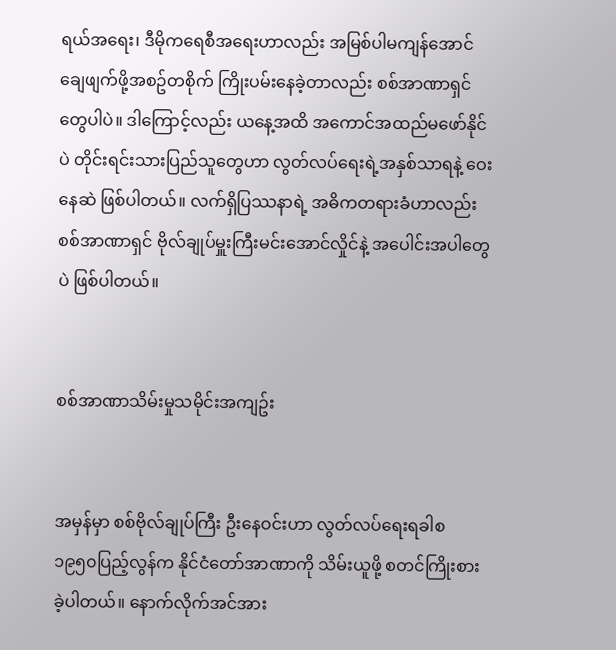ရယ်အရေး၊ ဒီမိုကရေစီအရေးဟာလည်း အမြစ်ပါမကျန်အောင် ချေဖျက်ဖို့အစဥ်တစိုက် ကြိုးပမ်းနေခဲ့တာလည်း စစ်အာဏာရှင်တွေပါပဲ။ ဒါကြောင့်လည်း ယနေ့အထိ အကောင်အထည်မဖော်နိုင်ပဲ တိုင်းရင်းသားပြည်သူတွေဟာ လွတ်လပ်ရေးရဲ့အနှစ်သာရနဲ့ ဝေးနေဆဲ ဖြစ်ပါတယ်။ လက်ရှိပြဿနာရဲ့ အဓိကတရားခံဟာလည်း စစ်အာဏာရှင် ဗိုလ်ချုပ်မှူးကြီးမင်းအောင်လှိုင်နဲ့ အပေါင်းအပါတွေပဲ ဖြစ်ပါတယ်။


စစ်အာဏာသိမ်းမှုသမိုင်းအကျဥ်း


အမှန်မှာ စစ်ဗိုလ်ချုပ်ကြီး ဦးနေဝင်းဟာ လွတ်လပ်ရေးရခါစ ၁၉၅၀ပြည့်လွန်က နိုင်ငံတော်အာဏာကို သိမ်းယူဖို့ စတင်ကြိုးစားခဲ့ပါတယ်။ နောက်လိုက်အင်အား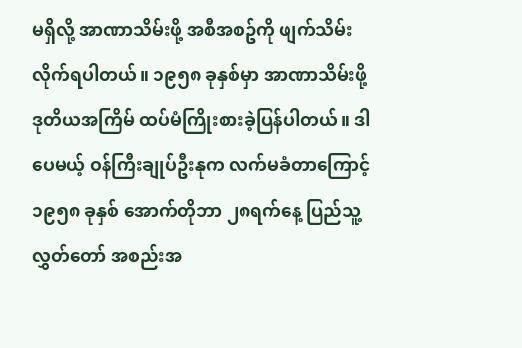မရှိလို့ အာဏာသိမ်းဖို့ အစီအစဥ်ကို ဖျက်သိမ်းလိုက်ရပါတယ်။ ၁၉၅၈ ခုနှစ်မှာ အာဏာသိမ်းဖို့ ဒုတိယအကြိမ် ထပ်မံကြိုးစားခဲ့ပြန်ပါတယ်။ ဒါပေမယ့် ဝန်ကြီးချုပ်ဦးနုက လက်မခံတာကြောင့် ၁၉၅၈ ခုနှစ် အောက်တိုဘာ ၂၈ရက်နေ့ ပြည်သူ့လွှတ်တော် အစည်းအ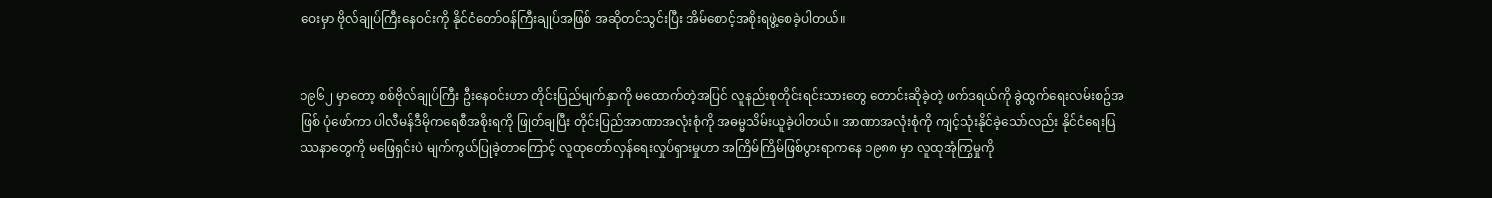ဝေးမှာ ဗိုလ်ချုပ်ကြီးနေဝင်းကို နိုင်ငံတော်ဝန်ကြီးချုပ်အဖြစ် အဆိုတင်သွင်းပြီး အိမ်စောင့်အစိုးရဖွဲ့စေခဲ့ပါတယ်။


၁၉၆၂ မှာတော့ စစ်ဗိုလ်ချုပ်ကြီး ဦးနေဝင်းဟာ တိုင်းပြည်မျက်နှာကို မထောက်တဲ့အပြင် လူနည်းစုတိုင်းရင်းသားတွေ တောင်းဆိုခဲ့တဲ့ ဖက်ဒရယ်ကို ခွဲထွက်ရေးလမ်းစဥ်အဖြစ် ပုံဖော်ကာ ပါလီမန်ဒီမိုကရေစီအစိုးရကို ဖြုတ်ချပြီး တိုင်းပြည်အာဏာအလုံးစုံကို အဓမ္မသိမ်းယူခဲ့ပါတယ်။ အာဏာအလုံးစုံကို ကျင့်သုံးနိုင်ခဲ့သော်လည်း နိုင်ငံရေးပြဿနာတွေကို မဖြေရှင်းပဲ မျက်ကွယ်ပြုခဲ့တာကြောင့် လူထုတော်လှန်ရေးလှုပ်ရှားမှုဟာ အကြိမ်ကြိမ်ဖြစ်ပွားရာကနေ ၁၉၈၈ မှာ လူထုအုံကြွမှုကို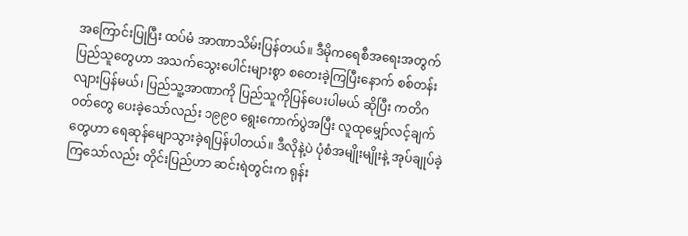အကြောင်းပြုပြီး ထပ်မံ အာဏာသိမ်းပြန်တယ်။ ဒီမိုကရေစီအရေးအတွက် ပြည်သူတွေဟာ အသက်သွေးပေါင်းများစွာ စတေးခဲ့ကြပြီးနောက် စစ်တန်းလျားပြန်မယ်၊ ပြည်သူ့အာဏာကို ပြည်သူကိုပြန်ပေးပါမယ် ဆိုပြီး ကတိဂဝတ်တွေ ပေးခဲ့သော်လည်း ၁၉၉၀ ရွေးကောက်ပွဲအပြီး လူထုမျှော်လင့်ချက်တွေဟာ ရေဆုန်မျောသွားခဲ့ရပြန်ပါတယ်။ ဒီလိုနဲ့ပဲ ပုံစံအမျိုးမျိုးနဲ့ အုပ်ချုပ်ခဲ့ကြသော်လည်း တိုင်းပြည်ဟာ ဆင်းရဲတွင်းက ရုန်း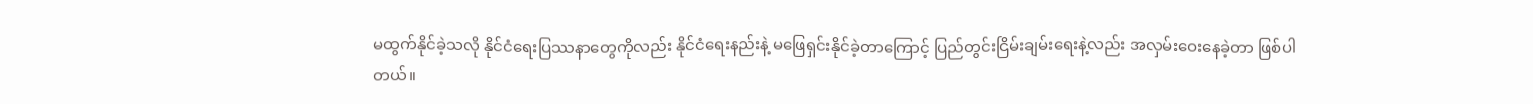မထွက်နိုင်ခဲ့သလို နိုင်ငံရေးပြဿနာတွေကိုလည်း နိုင်ငံရေးနည်းနဲ့ မဖြေရှင်းနိုင်ခဲ့တာကြောင့် ပြည်တွင်းငြိမ်းချမ်းရေးနဲ့လည်း အလှမ်းဝေးနေခဲ့တာ ဖြစ်ပါတယ်။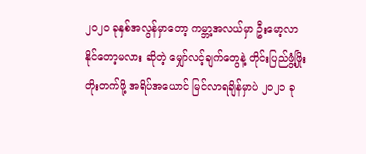၂၀၂၀ ခုနှစ်အလွန်မှာတော့ ကမ္ဘာ့အလယ်မှာ ဦးမော့လာနိုင်တော့မလား ဆိုတဲ့ မျှော်လင့်ချက်တွေနဲ့ တိုင်းပြည်ဖွံ့ဖြိုးတိုးတက်ဖို့ အရိပ်အယောင် မြင်လာရချိန်မှာပဲ ၂၀၂၁ ခု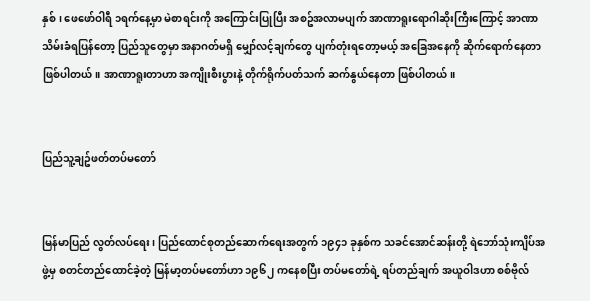နှစ်၊ ဖေဖော်ဝါရီ ၁ရက်နေ့မှာ မဲစာရင်းကို အကြောင်းပြုပြီး အစဥ်အလာမပျက် အာဏာရူးရောဂါဆိုးကြီးကြောင့် အာဏာသိမ်းခံရပြန်တော့ ပြည်သူတွေမှာ အနာဂတ်မရှိ မျှော်လင့်ချက်တွေ ပျက်တုံးရတော့မယ့် အခြေအနေကို ဆိုက်ရောက်နေတာ ဖြစ်ပါတယ်။ အာဏာရူးတာဟာ အကျိုးစီးပွားနဲ့ တိုက်ရိုက်ပတ်သက် ဆက်နွယ်နေတာ ဖြစ်ပါတယ်။


ပြည်သူ့ချဥ်ဖတ်တပ်မတော်


မြန်မာပြည် လွတ်လပ်ရေး၊ ပြည်ထောင်စုတည်ဆောက်ရေးအတွက် ၁၉၄၁ ခုနှစ်က သခင်အောင်ဆန်းတို့ ရဲဘော်သုံးကျိပ်အဖွဲ့မှ စတင်တည်ထောင်ခဲ့တဲ့ မြန်မာ့တပ်မတော်ဟာ ၁၉၆၂ ကနေစပြီး တပ်မတော်ရဲ့ ရပ်တည်ချက် အယူဝါဒဟာ စစ်ဗိုလ်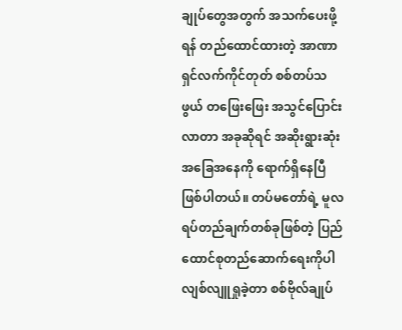ချုပ်တွေအတွက် အသက်ပေးဖို့ရန် တည်ထောင်ထားတဲ့ အာဏာရှင်လက်ကိုင်တုတ် စစ်တပ်သဖွယ် တဖြေးဖြေး အသွင်ပြောင်းလာတာ အခုဆိုရင် အဆိုးရွားဆုံး အခြေအနေကို ရောက်ရှိနေပြီ ဖြစ်ပါတယ်။ တပ်မတော်ရဲ့ မူလရပ်တည်ချက်တစ်ခုဖြစ်တဲ့ ပြည်ထောင်စုတည်ဆောက်ရေးကိုပါ လျစ်လျူရှုခဲ့တာ စစ်ဗိုလ်ချုပ်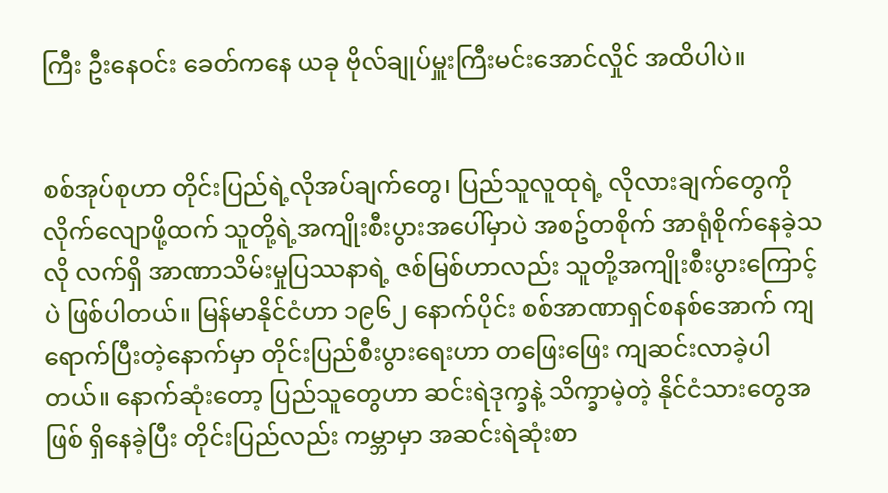ကြီး ဦးနေဝင်း ခေတ်ကနေ ယခု ဗိုလ်ချုပ်မှူးကြီးမင်းအောင်လှိုင် အထိပါပဲ။


စစ်အုပ်စုဟာ တိုင်းပြည်ရဲ့လိုအပ်ချက်တွေ၊ ပြည်သူလူထုရဲ့ လိုလားချက်တွေကို လိုက်လျောဖို့ထက် သူတို့ရဲ့အကျိုးစီးပွားအပေါ်မှာပဲ အစဥ်တစိုက် အာရုံစိုက်နေခဲ့သလို လက်ရှိ အာဏာသိမ်းမှုပြဿနာရဲ့ ဇစ်မြစ်ဟာလည်း သူတို့အကျိုးစီးပွားကြောင့်ပဲ ဖြစ်ပါတယ်။ မြန်မာနိုင်ငံဟာ ၁၉၆၂ နောက်ပိုင်း စစ်အာဏာရှင်စနစ်အောက် ကျရောက်ပြီးတဲ့နောက်မှာ တိုင်းပြည်စီးပွားရေးဟာ တဖြေးဖြေး ကျဆင်းလာခဲ့ပါတယ်။ နောက်ဆုံးတော့ ပြည်သူတွေဟာ ဆင်းရဲဒုက္ခနဲ့ သိက္ခာမဲ့တဲ့ နိုင်ငံသားတွေအဖြစ် ရှိနေခဲ့ပြီး တိုင်းပြည်လည်း ကမ္ဘာမှာ အဆင်းရဲဆုံးစာ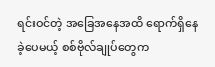ရင်းဝင်တဲ့ အခြေအနေအထိ ရောက်ရှိနေခဲ့ပေမယ့် စစ်ဗိုလ်ချုပ်တွေက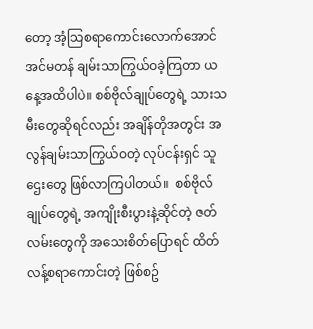တော့ အံ့သြစရာကောင်းလောက်အောင် အင်မတန် ချမ်းသာကြွယ်ဝခဲ့ကြတာ ယနေ့အထိပါပဲ။ စစ်ဗိုလ်ချုပ်တွေရဲ့ သားသမီးတွေဆိုရင်လည်း အချိန်တိုအတွင်း အလွန်ချမ်းသာကြွယ်ဝတဲ့ လုပ်ငန်းရှင် သူဌေးတွေ ဖြစ်လာကြပါတယ်။  စစ်ဗိုလ်ချုပ်တွေရဲ့ အကျိုးစီးပွားနဲ့ဆိုင်တဲ့ ဇတ်လမ်းတွေကို အသေးစိတ်ပြောရင် ထိတ်လန့်စရာကောင်းတဲ့ ဖြစ်စဥ်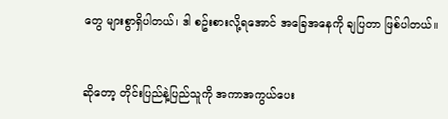တွေ များစွာရှိပါတယ်၊ ဒါ စဥ်းစားလို့ရအောင် အခြေအနေကို ချပြတာ ဖြစ်ပါတယ်။


ဆိုတော့ တိုင်းပြည်နဲ့ပြည်သူကို အကာအကွယ်ပေး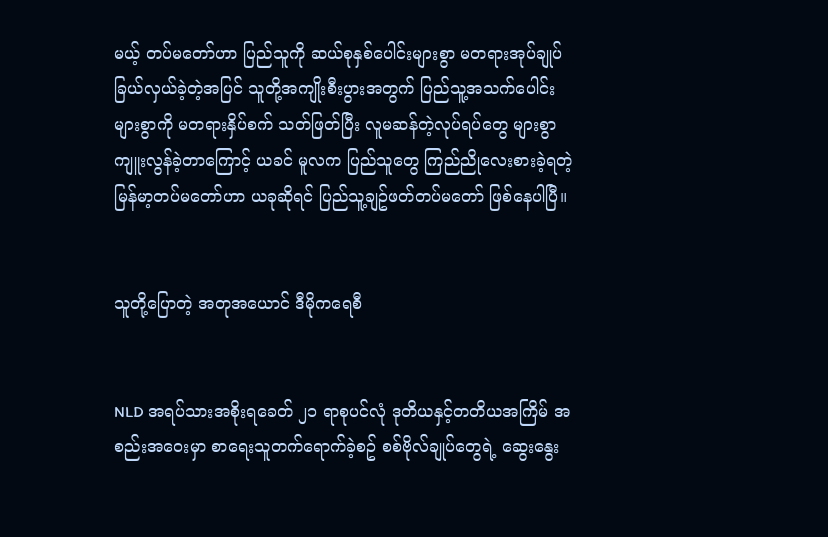မယ့် တပ်မတော်ဟာ ပြည်သူကို ဆယ်စုနှစ်ပေါင်းများစွာ မတရားအုပ်ချုပ်ခြယ်လှယ်ခဲ့တဲ့အပြင် သူတို့အကျိုးစီးပွားအတွက် ပြည်သူ့အသက်ပေါင်းများစွာကို မတရားနှိပ်စက် သတ်ဖြတ်ပြီး လူမဆန်တဲ့လုပ်ရပ်တွေ များစွာကျူးလွန်ခဲ့တာကြောင့် ယခင် မူလက ပြည်သူတွေ ကြည်ညိုလေးစားခဲ့ရတဲ့ မြန်မာ့တပ်မတော်ဟာ ယခုဆိုရင် ပြည်သူ့ချဥ်ဖတ်တပ်မတော် ဖြစ်နေပါပြီ။


သူတို့ပြောတဲ့ အတုအယောင် ဒီမိုကရေစီ


NLD အရပ်သားအစိုးရခေတ် ၂၁ ရာစုပင်လုံ ဒုတိယနှင့်တတိယအကြိမ် အစည်းအဝေးမှာ စာရေးသူတက်ရောက်ခဲ့စဥ် စစ်ဗိုလ်ချုပ်တွေရဲ့ ဆွေးနွေး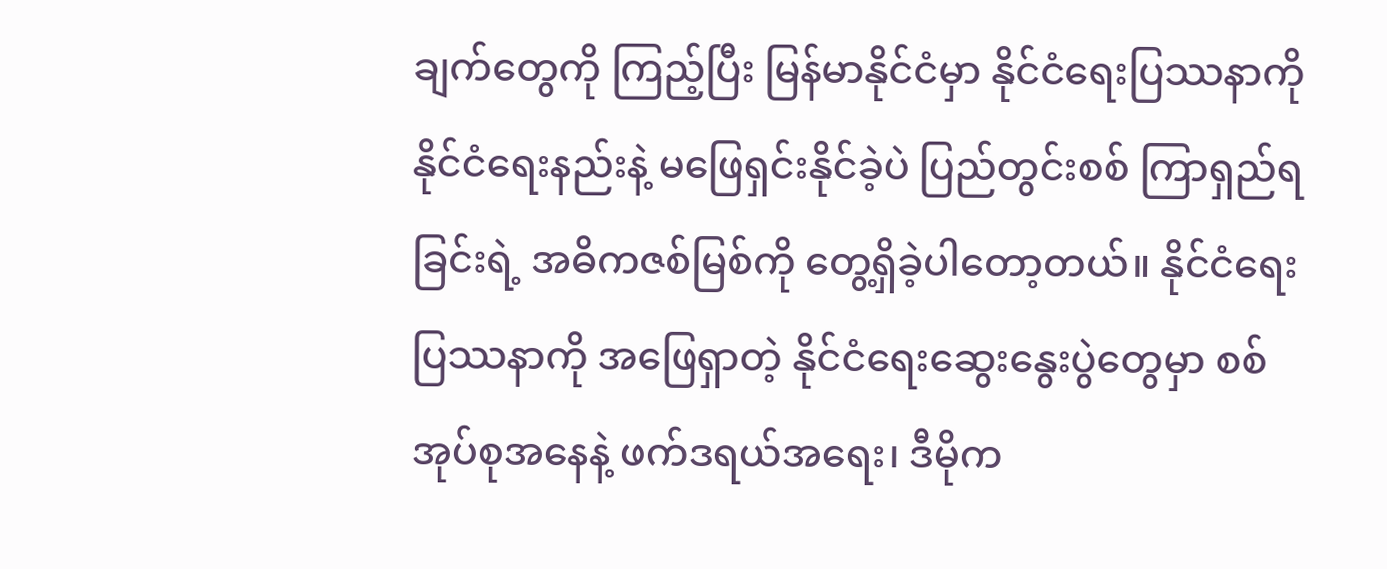ချက်တွေကို ကြည့်ပြီး မြန်မာနိုင်ငံမှာ နိုင်ငံရေးပြဿနာကို နိုင်ငံရေးနည်းနဲ့ မဖြေရှင်းနိုင်ခဲ့ပဲ ပြည်တွင်းစစ် ကြာရှည်ရခြင်းရဲ့ အဓိကဇစ်မြစ်ကို တွေ့ရှိခဲ့ပါတော့တယ်။ နိုင်ငံရေးပြဿနာကို အဖြေရှာတဲ့ နိုင်ငံရေးဆွေးနွေးပွဲတွေမှာ စစ်အုပ်စုအနေနဲ့ ဖက်ဒရယ်အရေး၊ ဒီမိုက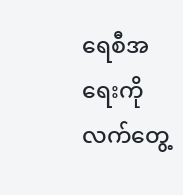ရေစီအရေးကို လက်တွေ့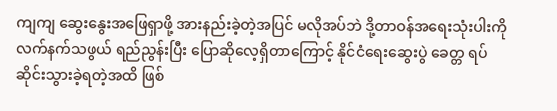ကျကျ ဆွေးနွေးအဖြေရှာဖို့ အားနည်းခဲ့တဲ့အပြင် မလိုအပ်ဘဲ ဒို့တာဝန်အရေးသုံးပါးကို လက်နက်သဖွယ် ရည်ညွန်းပြီး ပြောဆိုလေ့ရှိတာကြောင့် နိုင်ငံရေးဆွေးပွဲ ခေတ္တ ရပ်ဆိုင်းသွားခဲ့ရတဲ့အထိ ဖြစ်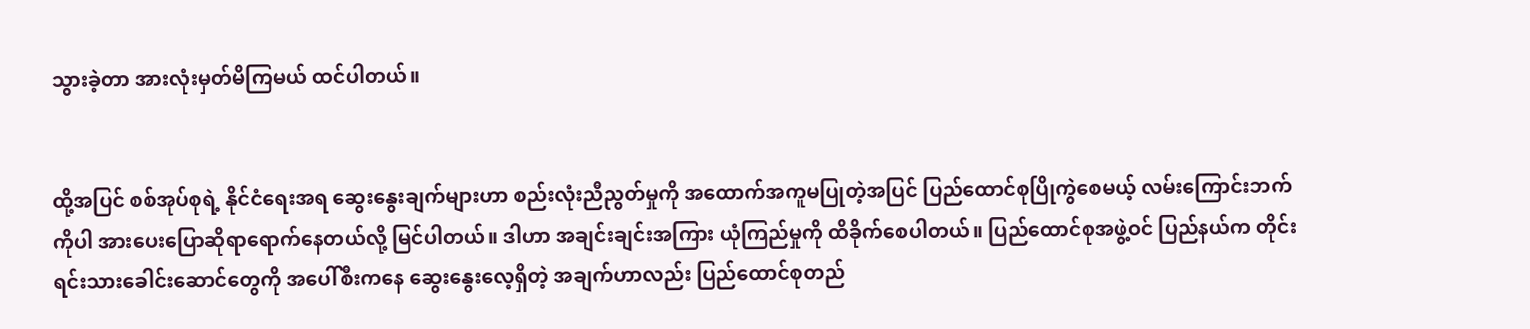သွားခဲ့တာ အားလုံးမှတ်မိကြမယ် ထင်ပါတယ်။


ထို့အပြင် စစ်အုပ်စုရဲ့ နိုင်ငံရေးအရ ဆွေးနွေးချက်များဟာ စည်းလုံးညီညွတ်မှုကို အထောက်အကူမပြုတဲ့အပြင် ပြည်ထောင်စုပြိုကွဲစေမယ့် လမ်းကြောင်းဘက်ကိုပါ အားပေးပြောဆိုရာရောက်နေတယ်လို့ မြင်ပါတယ်။ ဒါဟာ အချင်းချင်းအကြား ယုံကြည်မှုကို ထိခိုက်စေပါတယ်။ ပြည်ထောင်စုအဖွဲ့ဝင် ပြည်နယ်က တိုင်းရင်းသားခေါင်းဆောင်တွေကို အပေါ်စီးကနေ ဆွေးနွေးလေ့ရှိတဲ့ အချက်ဟာလည်း ပြည်ထောင်စုတည်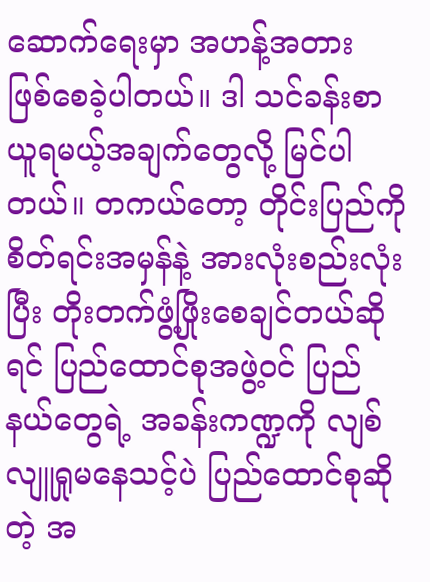ဆောက်ရေးမှာ အဟန့်အတား ဖြစ်စေခဲ့ပါတယ်။ ဒါ သင်ခန်းစာယူရမယ့်အချက်တွေလို့ မြင်ပါတယ်။ တကယ်တော့ တိုင်းပြည်ကို စိတ်ရင်းအမှန်နဲ့ အားလုံးစည်းလုံးပြီး တိုးတက်ဖွံ့ဖြိုးစေချင်တယ်ဆိုရင် ပြည်ထောင်စုအဖွဲ့ဝင် ပြည်နယ်တွေရဲ့ အခန်းကဏ္ဍကို လျစ်လျူရှုမနေသင့်ပဲ ပြည်ထောင်စုဆိုတဲ့ အ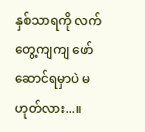နှစ်သာရကို လက်တွေ့ကျကျ ဖော်ဆောင်ရမှာပဲ မဟုတ်လား...။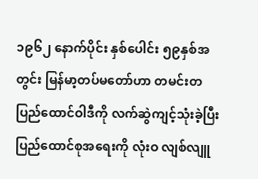၁၉၆၂ နောက်ပိုင်း နှစ်ပေါင်း ၅၉နှစ်အတွင်း မြန်မာ့တပ်မတော်ဟာ တမင်းတပြည်ထောင်ဝါဒီကို လက်ဆွဲကျင့်သုံးခဲ့ပြီး ပြည်ထောင်စုအရေးကို လုံးဝ လျစ်လျူ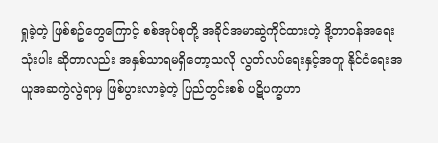ရှုခဲ့တဲ့ ဖြစ်စဥ်တွေကြောင့် စစ်အုပ်စုတို့ အခိုင်အမာဆွဲကိုင်ထားတဲ့ ဒို့တာဝန်အရေးသုံးပါး ဆိုတာလည်း အနှစ်သာရမရှိတော့သလို လွတ်လပ်ရေးနှင့်အတူ နိုင်ငံရေးအယူအဆကွဲလွဲရာမှ ဖြစ်ပွားလာခဲ့တဲ့ ပြည်တွင်းစစ် ပဋိပက္ခဟာ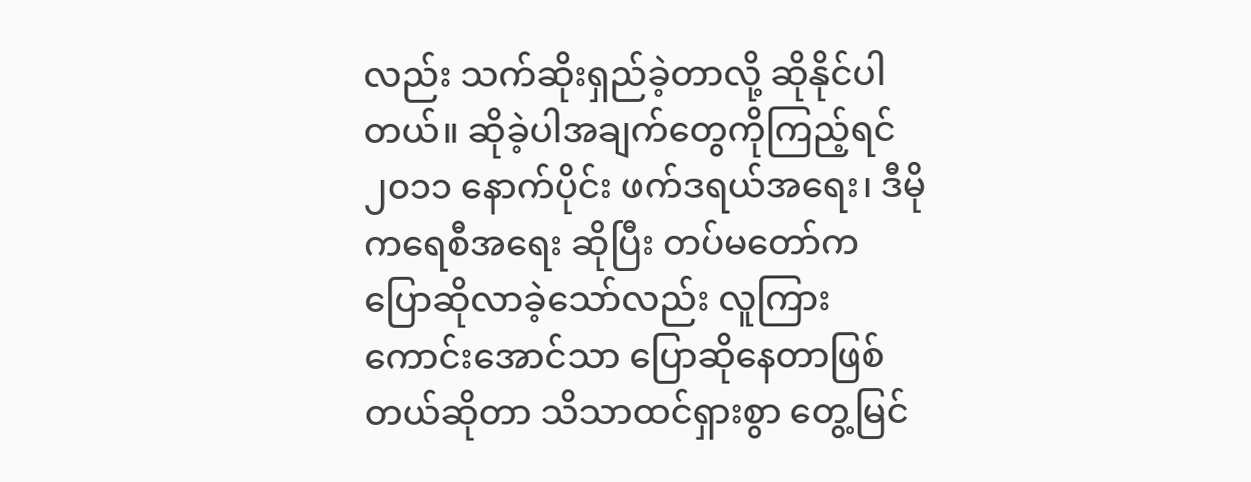လည်း သက်ဆိုးရှည်ခဲ့တာလို့ ဆိုနိုင်ပါတယ်။ ဆိုခဲ့ပါအချက်တွေကိုကြည့်ရင် ၂၀၁၁ နောက်ပိုင်း ဖက်ဒရယ်အရေး၊ ဒီမိုကရေစီအရေး ဆိုပြီး တပ်မတော်က ပြောဆိုလာခဲ့သော်လည်း လူကြားကောင်းအောင်သာ ပြောဆိုနေတာဖြစ်တယ်ဆိုတာ သိသာထင်ရှားစွာ တွေ့မြင်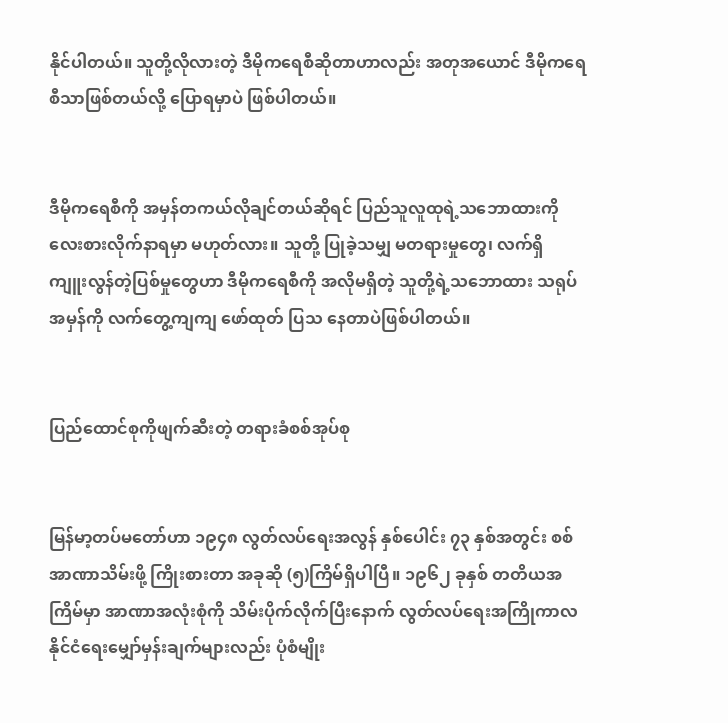နိုင်ပါတယ်။ သူတို့လိုလားတဲ့ ဒီမိုကရေစီဆိုတာဟာလည်း အတုအယောင် ဒီမိုကရေစီသာဖြစ်တယ်လို့ ပြောရမှာပဲ ဖြစ်ပါတယ်။


ဒီမိုကရေစီကို အမှန်တကယ်လိုချင်တယ်ဆိုရင် ပြည်သူလူထုရဲ့သဘောထားကို လေးစားလိုက်နာရမှာ မဟုတ်လား။ သူတို့ ပြုခဲ့သမျှ မတရားမှုတွေ၊ လက်ရှိ ကျူးလွန်တဲ့ပြစ်မှုတွေဟာ ဒီမိုကရေစီကို အလိုမရှိတဲ့ သူတို့ရဲ့သဘောထား သရုပ်အမှန်ကို လက်တွေ့ကျကျ ဖော်ထုတ် ပြသ နေတာပဲဖြစ်ပါတယ်။


ပြည်ထောင်စုကိုဖျက်ဆီးတဲ့ တရားခံစစ်အုပ်စု


မြန်မာ့တပ်မတော်ဟာ ၁၉၄၈ လွတ်လပ်ရေးအလွန် နှစ်ပေါင်း ၇၃ နှစ်အတွင်း စစ်အာဏာသိမ်းဖို့ ကြိုးစားတာ အခုဆို (၅)ကြိမ်ရှိပါပြီ။ ၁၉၆၂ ခုနှစ် တတိယအကြိမ်မှာ အာဏာအလုံးစုံကို သိမ်းပိုက်လိုက်ပြီးနောက် လွတ်လပ်ရေးအကြိုကာလ နိုင်ငံရေးမျှော်မှန်းချက်များလည်း ပုံစံမျိုး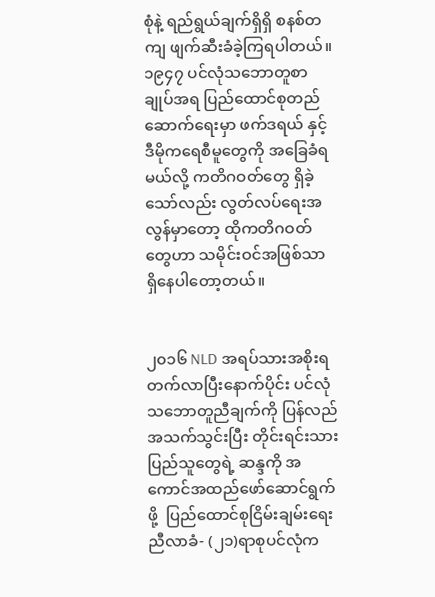စုံနဲ့ ရည်ရွယ်ချက်ရှိရှိ စနစ်တကျ ဖျက်ဆီးခံခဲ့ကြရပါတယ်။ ၁၉၄၇ ပင်လုံသဘောတူစာချုပ်အရ ပြည်ထောင်စုတည်ဆောက်ရေးမှာ ဖက်ဒရယ် နှင့် ဒီမိုကရေစီမူတွေကို အခြေခံရမယ်လို့ ကတိဂဝတ်တွေ ရှိခဲ့သော်လည်း လွတ်လပ်ရေးအလွန်မှာတော့ ထိုကတိဂဝတ်တွေဟာ သမိုင်းဝင်အဖြစ်သာ ရှိနေပါတော့တယ်။


၂၀၁၆ NLD အရပ်သားအစိုးရ တက်လာပြီးနောက်ပိုင်း ပင်လုံသဘောတူညီချက်ကို ပြန်လည်အသက်သွင်းပြီး တိုင်းရင်းသားပြည်သူတွေရဲ့ ဆန္ဒကို အကောင်အထည်ဖော်ဆောင်ရွက်ဖို့  ပြည်ထောင်စုငြိမ်းချမ်းရေးညီလာခံ- (၂၁)ရာစုပင်လုံက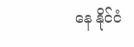နေ နိုင်ငံ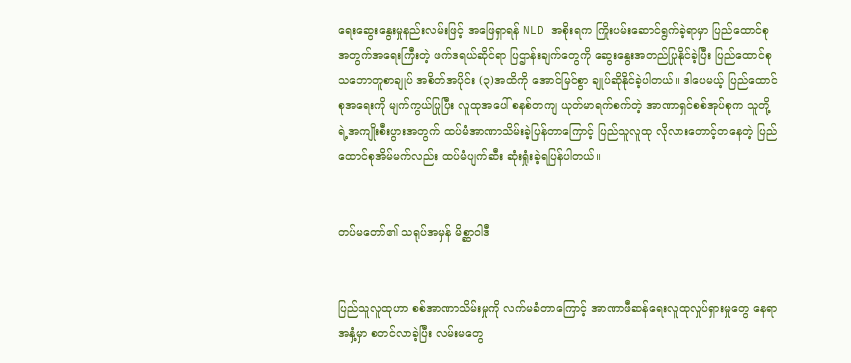ရေးဆွေးနွေးမှုနည်းလမ်းဖြင့် အဖြေရှာရန် NLD အစိုးရက ကြိုးပမ်းဆောင်ရွက်ခဲ့ရာမှာ ပြည်ထောင်စုအတွက်အရေးကြီးတဲ့ ဖက်ဒရယ်ဆိုင်ရာ ပြဌာန်းချက်တွေကို ဆွေးနွေးအတည်ပြုနိုင်ခဲ့ပြီး ပြည်ထောင်စုသဘောတူစာချုပ် အစိတ်အပိုင်း (၃)အထိကို အောင်မြင်စွာ ချုပ်ဆိုနိုင်ခဲ့ပါတယ်။ ဒါပေမယ့် ပြည်ထောင်စုအရေးကို မျက်ကွယ်ပြုပြီး လူထုအပေါ် စနစ်တကျ ယုတ်မာရက်စက်တဲ့ အာဏာရှင်စစ်အုပ်စုက သူတို့ရဲ့အကျိုးစီးပွားအတွက် ထပ်မံအာဏာသိမ်းခဲ့ပြန်တာကြောင့် ပြည်သူလူထု လိုလားတောင့်တနေတဲ့ ပြည်ထောင်စုအိမ်မက်လည်း ထပ်မံပျက်ဆီး ဆုံးရှုံးခဲ့ရပြန်ပါတယ်။


တပ်မတော်၏ သရုပ်အမှန် မိစ္ဆာဝါဒီ


ပြည်သူလူထုဟာ စစ်အာဏာသိမ်းမှုကို လက်မခံတာကြောင့် အာဏာဖီဆန်ရေးလူထုလှုပ်ရှားမှုတွေ နေရာအနှံ့မှာ စတင်လာခဲ့ပြီး လမ်းမတွေ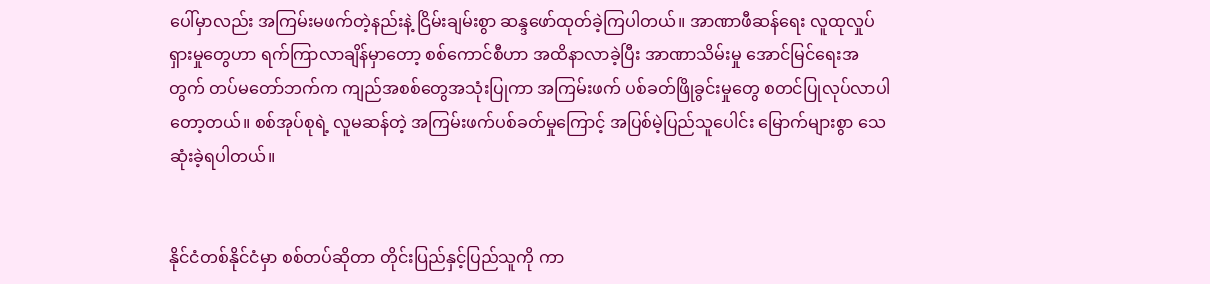ပေါ်မှာလည်း အကြမ်းမဖက်တဲ့နည်းနဲ့ ငြိမ်းချမ်းစွာ ဆန္ဒဖော်ထုတ်ခဲ့ကြပါတယ်။ အာဏာဖီဆန်ရေး လူထုလှုပ်ရှားမှုတွေဟာ ရက်ကြာလာချိန်မှာတော့ စစ်ကောင်စီဟာ အထိနာလာခဲ့ပြီး အာဏာသိမ်းမှု အောင်မြင်ရေးအတွက် တပ်မတော်ဘက်က ကျည်အစစ်တွေအသုံးပြုကာ အကြမ်းဖက် ပစ်ခတ်ဖြိုခွင်းမှုတွေ စတင်ပြုလုပ်လာပါတော့တယ်။ စစ်အုပ်စုရဲ့ လူမဆန်တဲ့ အကြမ်းဖက်ပစ်ခတ်မှုကြောင့် အပြစ်မဲ့ပြည်သူပေါင်း မြောက်များစွာ သေဆုံးခဲ့ရပါတယ်။


နိုင်ငံတစ်နိုင်ငံမှာ စစ်တပ်ဆိုတာ တိုင်းပြည်နှင့်ပြည်သူကို ကာ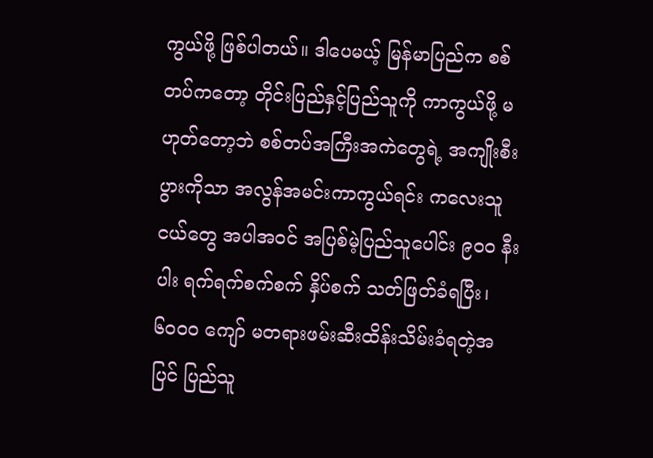ကွယ်ဖို့ ဖြစ်ပါတယ်။ ဒါပေမယ့် မြန်မာပြည်က စစ်တပ်ကတော့ တိုင်းပြည်နှင့်ပြည်သူကို ကာကွယ်ဖို့ မဟုတ်တော့ဘဲ စစ်တပ်အကြီးအကဲတွေရဲ့ အကျိုးစီးပွားကိုသာ အလွန်အမင်းကာကွယ်ရင်း ကလေးသူငယ်တွေ အပါအဝင် အပြစ်မဲ့ပြည်သူပေါင်း ၉၀၀ နီးပါး ရက်ရက်စက်စက် နှိပ်စက် သတ်ဖြတ်ခံရပြီး၊ ၆၀၀၀ ကျော် မတရားဖမ်းဆီးထိန်းသိမ်းခံရတဲ့အပြင် ပြည်သူ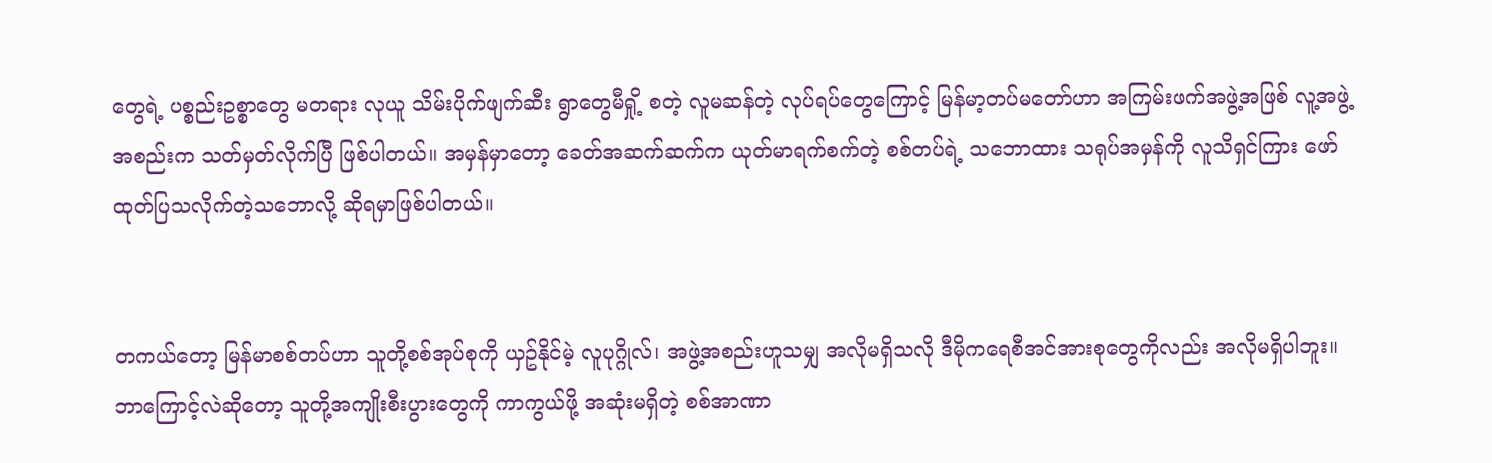တွေရဲ့ ပစ္စည်းဥစ္စာတွေ မတရား လုယူ သိမ်းပိုက်ဖျက်ဆီး ရွာတွေမီရှို့ စတဲ့ လူမဆန်တဲ့ လုပ်ရပ်တွေကြောင့် မြန်မာ့တပ်မတော်ဟာ အကြမ်းဖက်အဖွဲ့အဖြစ် လူ့အဖွဲ့အစည်းက သတ်မှတ်လိုက်ပြီ ဖြစ်ပါတယ်။ အမှန်မှာတော့ ခေတ်အဆက်ဆက်က ယုတ်မာရက်စက်တဲ့ စစ်တပ်ရဲ့ သဘောထား သရုပ်အမှန်ကို လူသိရှင်ကြား ဖော်ထုတ်ပြသလိုက်တဲ့သဘောလို့ ဆိုရမှာဖြစ်ပါတယ်။


တကယ်တော့ မြန်မာစစ်တပ်ဟာ သူတို့စစ်အုပ်စုကို ယှဥ်နိုင်မဲ့ လူပုဂ္ဂိုလ်၊ အဖွဲ့အစည်းဟူသမျှ အလိုမရှိသလို ဒီမိုကရေစီအင်အားစုတွေကိုလည်း အလိုမရှိပါဘူး။ ဘာကြောင့်လဲဆိုတော့ သူတို့အကျိုးစီးပွားတွေကို ကာကွယ်ဖို့ အဆုံးမရှိတဲ့ စစ်အာဏာ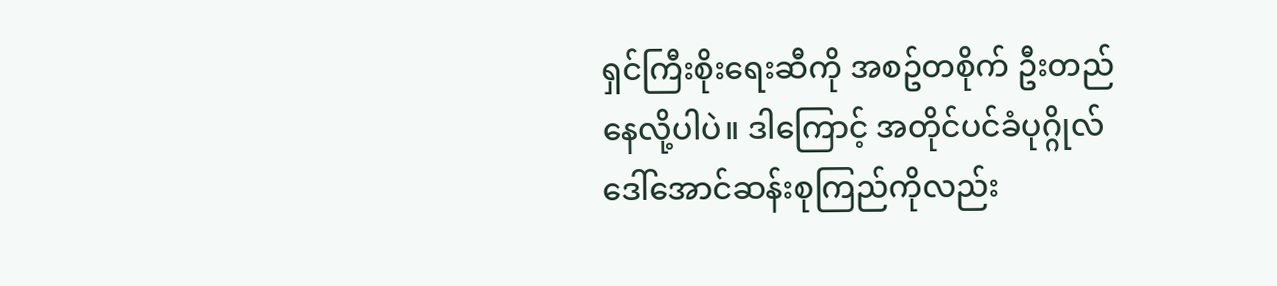ရှင်ကြီးစိုးရေးဆီကို အစဥ်တစိုက် ဦးတည်နေလို့ပါပဲ။ ဒါကြောင့် အတိုင်ပင်ခံပုဂ္ဂိုလ် ဒေါ်အောင်ဆန်းစုကြည်ကိုလည်း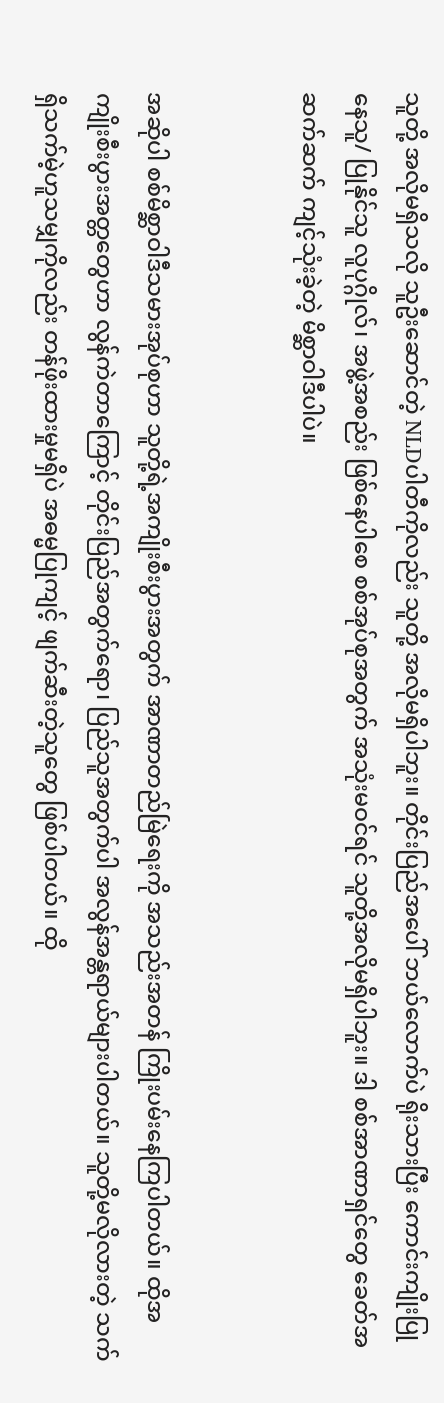သူတို့ အလိုမရှိသလို သူဦးဆောင်တဲ့ NLDပါတီကိုလည်း သူတို့ အလိုမရှိပါဘူး။ တိုင်းပြည်အပေါ် ဘယ်လောက်ပဲ ရိုးသားပြီး ကောင်းကျိုးပြုနေသူ/ ပြုနိုင်သူ လူပုဂ္ဂိုလ်၊ အဖွဲ့အစည်း ဖြစ်နေပါစေ စစ်အုပ်စုအတွက် အသုံးမဝင်ရင် သူတို့အလိုမရှိပါဘူး။ ဒါ စစ်အာဏာရှင်တွေ ခေတ်အဆက်ဆက် ကျင့်သုံးခဲ့တဲ့ မိစ္ဆာဝါဒီပါပဲ။


အဆိုပါ စစ်မိစ္ဆာဝါဒီသမားအုပ်စုဟာ သူတို့ရဲ့အကျိုးစီးပွားအတွက် အာဏာတည်မြဲရေးကို အသည်းအတန် ကြိုးပမ်းနေကြပါတယ်။ ထိုအကျိုးစီးပွားအတ္တတွေဟာ လွန်ကဲတာကြောင့် တိုင်းပြည်အတွက်ရော၊ ပြည်သူအတွက်ပါ အလွန်အန္တရာယ်များပါတယ်။ သူတို့မလိုလားတဲ့ သက်ရှိသက်မဲ့ဟူသမျှကိုလည်း တန်ဖိုးထားမှုမရှိပဲ အဓမ္မပြုကျင့် ဖျက်ဆီးတဲ့သူတွေ ဖြစ်ပါတယ်။ ထို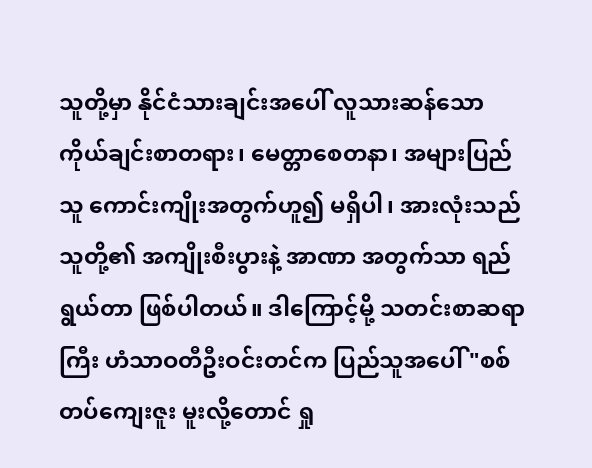သူတို့မှာ နိုင်ငံသားချင်းအပေါ် လူသားဆန်သော ကိုယ်ချင်းစာတရား၊ မေတ္တာစေတနာ၊ အများပြည်သူ ကောင်းကျိုးအတွက်ဟူ၍ မရှိပါ၊ အားလုံးသည် သူတို့၏ အကျိုးစီးပွားနဲ့ အာဏာ အတွက်သာ ရည်ရွယ်တာ ဖြစ်ပါတယ်။ ဒါကြောင့်မို့ သတင်းစာဆရာကြီး ဟံသာဝတီဦးဝင်းတင်က ပြည်သူအပေါ် "စစ်တပ်ကျေးဇူး မူးလို့တောင် ရှု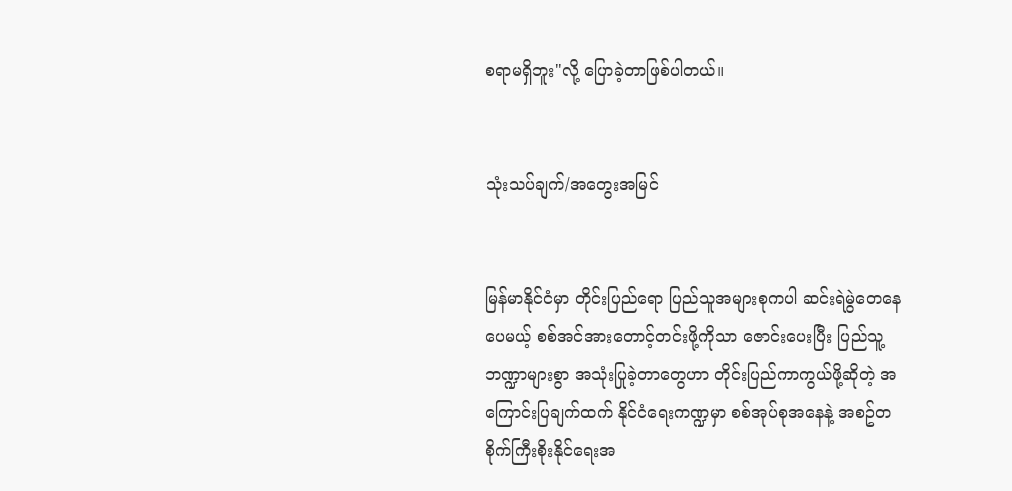စရာမရှိဘူး"လို့ ပြောခဲ့တာဖြစ်ပါတယ်။


သုံးသပ်ချက်/အတွေးအမြင်


မြန်မာနိုင်ငံမှာ တိုင်းပြည်ရော ပြည်သူအများစုကပါ ဆင်းရဲမွဲတေနေပေမယ့် စစ်အင်အားတောင့်တင်းဖို့ကိုသာ ဇောင်းပေးပြီး ပြည်သူ့ဘဏ္ဍာများစွာ အသုံးပြုခဲ့တာတွေဟာ တိုင်းပြည်ကာကွယ်ဖို့ဆိုတဲ့ အကြောင်းပြချက်ထက် နိုင်ငံရေးကဏ္ဍမှာ စစ်အုပ်စုအနေနဲ့ အစဥ်တစိုက်ကြီးစိုးနိုင်ရေးအ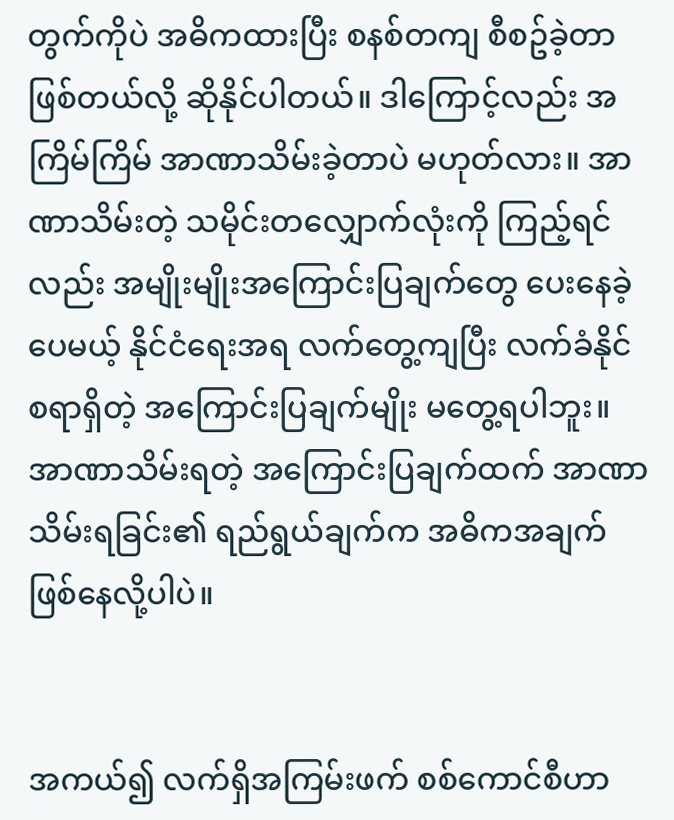တွက်ကိုပဲ အဓိကထားပြီး စနစ်တကျ စီစဥ်ခဲ့တာဖြစ်တယ်လို့ ဆိုနိုင်ပါတယ်။ ဒါကြောင့်လည်း အကြိမ်ကြိမ် အာဏာသိမ်းခဲ့တာပဲ မဟုတ်လား။ အာဏာသိမ်းတဲ့ သမိုင်းတလျှောက်လုံးကို ကြည့်ရင်လည်း အမျိုးမျိုးအကြောင်းပြချက်တွေ ပေးနေခဲ့ပေမယ့် နိုင်ငံရေးအရ လက်တွေ့ကျပြီး လက်ခံနိုင်စရာရှိတဲ့ အကြောင်းပြချက်မျိုး မတွေ့ရပါဘူး။ အာဏာသိမ်းရတဲ့ အကြောင်းပြချက်ထက် အာဏာသိမ်းရခြင်း၏ ရည်ရွယ်ချက်က အဓိကအချက် ဖြစ်နေလို့ပါပဲ။


အကယ်၍ လက်ရှိအကြမ်းဖက် စစ်ကောင်စီဟာ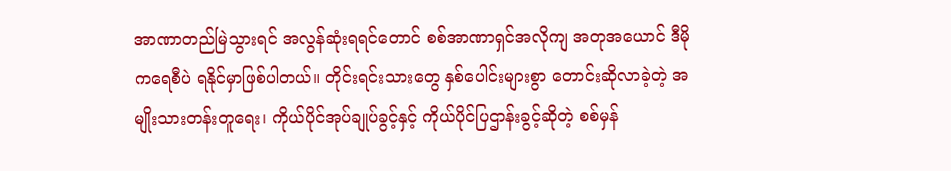အာဏာတည်မြဲသွားရင် အလွန်ဆုံးရရင်တောင် စစ်အာဏာရှင်အလိုကျ အတုအယောင် ဒီမိုကရေစီပဲ ရနိုင်မှာဖြစ်ပါတယ်။ တိုင်းရင်းသားတွေ နှစ်ပေါင်းများစွာ တောင်းဆိုလာခဲ့တဲ့ အမျိုးသားတန်းတူရေး၊ ကိုယ်ပိုင်အုပ်ချုပ်ခွင့်နှင့် ကိုယ်ပိုင်ပြဌာန်းခွင့်ဆိုတဲ့ စစ်မှန်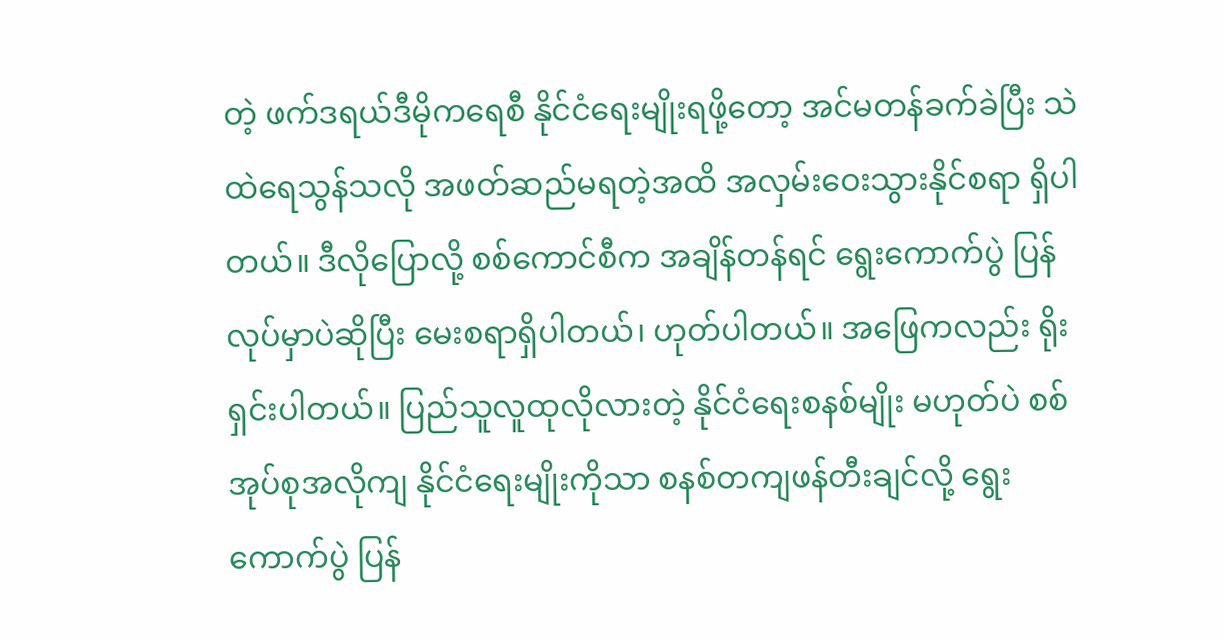တဲ့ ဖက်ဒရယ်ဒီမိုကရေစီ နိုင်ငံရေးမျိုးရဖို့တော့ အင်မတန်ခက်ခဲပြီး သဲထဲရေသွန်သလို အဖတ်ဆည်မရတဲ့အထိ အလှမ်းဝေးသွားနိုင်စရာ ရှိပါတယ်။ ဒီလိုပြောလို့ စစ်ကောင်စီက အချိန်တန်ရင် ရွေးကောက်ပွဲ ပြန်လုပ်မှာပဲဆိုပြီး မေးစရာရှိပါတယ်၊ ဟုတ်ပါတယ်။ အဖြေကလည်း ရိုးရှင်းပါတယ်။ ပြည်သူလူထုလိုလားတဲ့ နိုင်ငံရေးစနစ်မျိုး မဟုတ်ပဲ စစ်အုပ်စုအလိုကျ နိုင်ငံရေးမျိုးကိုသာ စနစ်တကျဖန်တီးချင်လို့ ရွေးကောက်ပွဲ ပြန်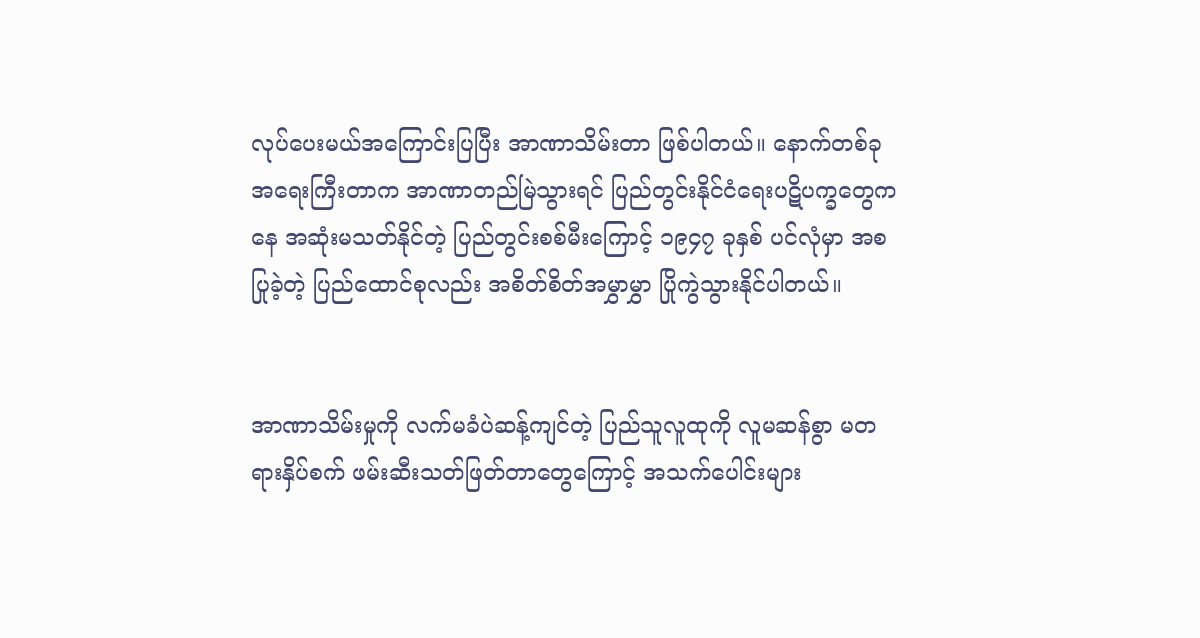လုပ်ပေးမယ်အကြောင်းပြပြီး အာဏာသိမ်းတာ ဖြစ်ပါတယ်။ နောက်တစ်ခု အရေးကြီးတာက အာဏာတည်မြဲသွားရင် ပြည်တွင်းနိုင်ငံရေးပဋိပက္ခတွေကနေ အဆုံးမသတ်နိုင်တဲ့ ပြည်တွင်းစစ်မီးကြောင့် ၁၉၄၇ ခုနှစ် ပင်လုံမှာ အစပြုခဲ့တဲ့ ပြည်ထောင်စုလည်း အစိတ်စိတ်အမွှာမွှာ ပြိုကွဲသွားနိုင်ပါတယ်။


အာဏာသိမ်းမှုကို လက်မခံပဲဆန့်ကျင်တဲ့ ပြည်သူလူထုကို လူမဆန်စွာ မတရားနှိပ်စက် ဖမ်းဆီးသတ်ဖြတ်တာတွေကြောင့် အသက်ပေါင်းများ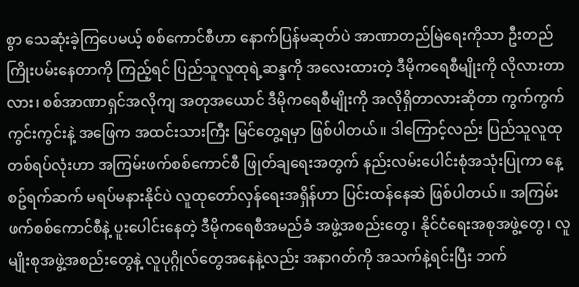စွာ သေဆုံးခဲ့ကြပေမယ့် စစ်ကောင်စီဟာ နောက်ပြန်မဆုတ်ပဲ အာဏာတည်မြဲရေးကိုသာ ဦးတည်ကြိုးပမ်းနေတာကို ကြည့်ရင် ပြည်သူလူထုရဲ့ဆန္ဒကို အလေးထားတဲ့ ဒီမိုကရေစီမျိုးကို လိုလားတာလား၊ စစ်အာဏာရှင်အလိုကျ အတုအယောင် ဒီမိုကရေစီမျိုးကို အလိုရှိတာလားဆိုတာ ကွက်ကွက်ကွင်းကွင်းနဲ့ အဖြေက အထင်းသားကြီး မြင်တွေ့ရမှာ ဖြစ်ပါတယ်။ ဒါကြောင့်လည်း ပြည်သူလူထုတစ်ရပ်လုံးဟာ အကြမ်းဖက်စစ်ကောင်စီ ဖြုတ်ချရေးအတွက် နည်းလမ်းပေါင်းစုံအသုံးပြုကာ နေ့စဥ်ရက်ဆက် မရပ်မနားနိုင်ပဲ လူထုတော်လှန်ရေးအရှိန်ဟာ ပြင်းထန်နေဆဲ ဖြစ်ပါတယ်။ အကြမ်းဖက်စစ်ကောင်စီနဲ့ ပူးပေါင်းနေတဲ့ ဒီမိုကရေစီအမည်ခံ အဖွဲ့အစည်းတွေ၊ နိုင်ငံရေးအစုအဖွဲ့တွေ၊ လူမျိုးစုအဖွဲ့အစည်းတွေနဲ့ လူပုဂ္ဂိုလ်တွေအနေနဲ့လည်း အနာဂတ်ကို အသက်နဲ့ရင်းပြီး ဘက်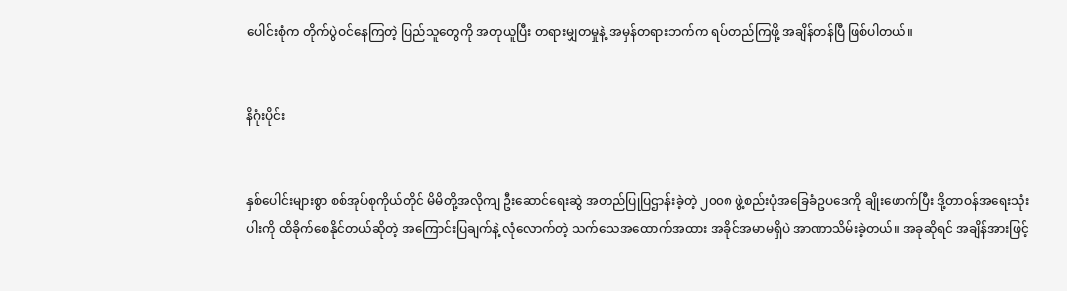ပေါင်းစုံက တိုက်ပွဲဝင်နေကြတဲ့ ပြည်သူတွေကို အတုယူပြီး တရားမျှတမှုနဲ့ အမှန်တရားဘက်က ရပ်တည်ကြဖို့ အချိန်တန်ပြီ ဖြစ်ပါတယ်။


နိဂုံးပိုင်း


နှစ်ပေါင်းများစွာ စစ်အုပ်စုကိုယ်တိုင် မိမိတို့အလိုကျ ဦးဆောင်ရေးဆွဲ အတည်ပြုပြဌာန်းခဲ့တဲ့ ၂၀၀၈ ဖွဲ့စည်းပုံအခြေခံဥပဒေကို ချိုးဖောက်ပြီး ဒို့တာဝန်အရေးသုံးပါးကို ထိခိုက်စေနိုင်တယ်ဆိုတဲ့ အကြောင်းပြချက်နဲ့ လုံလောက်တဲ့ သက်သေအထောက်အထား အခိုင်အမာမရှိပဲ အာဏာသိမ်းခဲ့တယ်။ အခုဆိုရင် အချိန်အားဖြင့်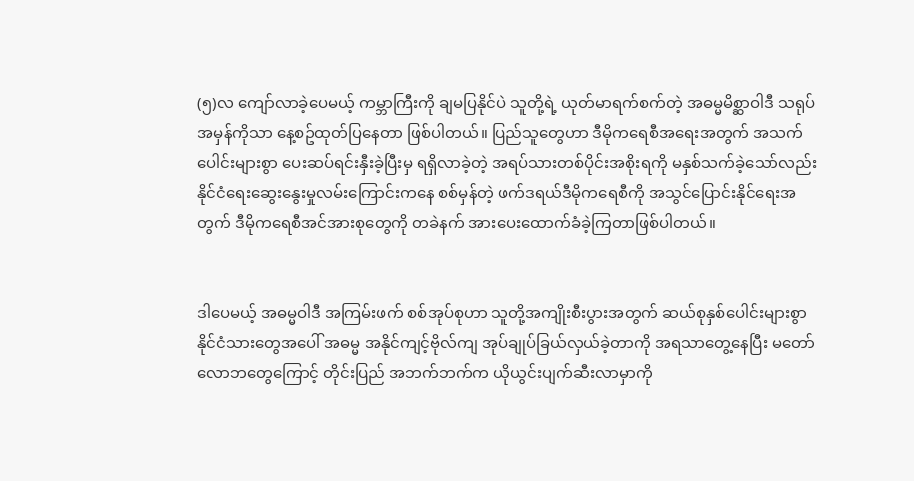(၅)လ ကျော်လာခဲ့ပေမယ့် ကမ္ဘာကြီးကို ချမပြနိုင်ပဲ သူတို့ရဲ့ ယုတ်မာရက်စက်တဲ့ အဓမ္မမိစ္ဆာဝါဒီ သရုပ်အမှန်ကိုသာ နေ့စဥ်ထုတ်ပြနေတာ ဖြစ်ပါတယ်။ ပြည်သူတွေဟာ ဒီမိုကရေစီအရေးအတွက် အသက်ပေါင်းများစွာ ပေးဆပ်ရင်းနှီးခဲ့ပြီးမှ ရရှိလာခဲ့တဲ့ အရပ်သားတစ်ပိုင်းအစိုးရကို မနှစ်သက်ခဲ့သော်လည်း နိုင်ငံရေးဆွေးနွေးမှုလမ်းကြောင်းကနေ စစ်မှန်တဲ့ ဖက်ဒရယ်ဒီမိုကရေစီကို အသွင်ပြောင်းနိုင်ရေးအတွက် ဒီမိုကရေစီအင်အားစုတွေကို တခဲနက် အားပေးထောက်ခံခဲ့ကြတာဖြစ်ပါတယ်။


ဒါပေမယ့် အဓမ္မဝါဒီ အကြမ်းဖက် စစ်အုပ်စုဟာ သူတို့အကျိုးစီးပွားအတွက် ဆယ်စုနှစ်ပေါင်းများစွာ နိုင်ငံသားတွေအပေါ် အဓမ္မ အနိုင်ကျင့်ဗိုလ်ကျ အုပ်ချုပ်ခြယ်လှယ်ခဲ့တာကို အရသာတွေ့နေပြီး မတော်လောဘတွေကြောင့် တိုင်းပြည် အဘက်ဘက်က ယိုယွင်းပျက်ဆီးလာမှာကို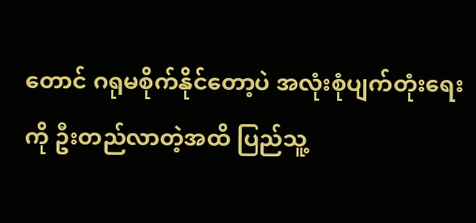တောင် ဂရုမစိုက်နိုင်တော့ပဲ အလုံးစုံပျက်တုံးရေးကို ဦးတည်လာတဲ့အထိ ပြည်သူ့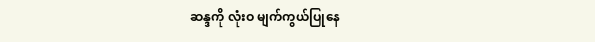ဆန္ဒကို လုံးဝ မျက်ကွယ်ပြုနေ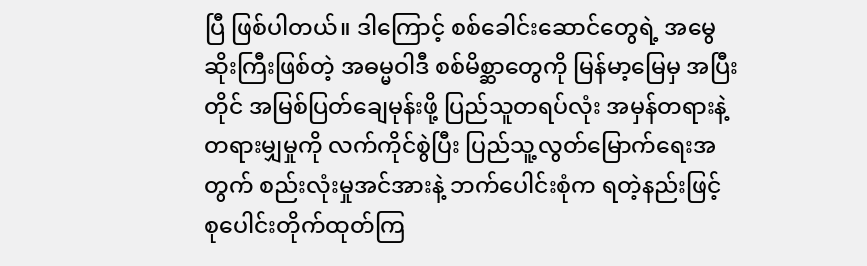ပြီ ဖြစ်ပါတယ်။ ဒါကြောင့် စစ်ခေါင်းဆောင်တွေရဲ့ အမွေဆိုးကြီးဖြစ်တဲ့ အဓမ္မဝါဒီ စစ်မိစ္ဆာတွေကို မြန်မာ့မြေမှ အပြီးတိုင် အမြစ်ပြတ်ချေမုန်းဖို့ ပြည်သူတရပ်လုံး အမှန်တရားနဲ့တရားမျှမှုကို လက်ကိုင်စွဲပြီး ပြည်သူ့လွတ်မြောက်ရေးအတွက် စည်းလုံးမှုအင်အားနဲ့ ဘက်ပေါင်းစုံက ရတဲ့နည်းဖြင့် စုပေါင်းတိုက်ထုတ်ကြ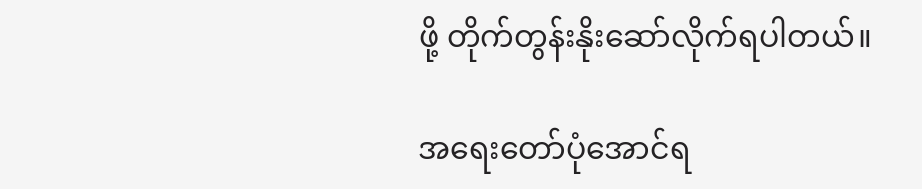ဖို့ တိုက်တွန်းနိုးဆော်လိုက်ရပါတယ်။

အရေးတော်ပုံအောင်ရ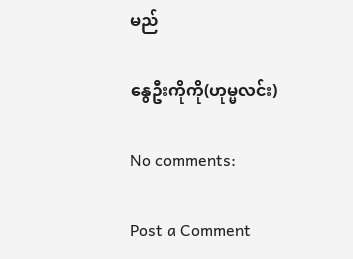မည်

နွေဦးကိုကို(ဟုမ္မလင်း)

No comments:

Post a Comment